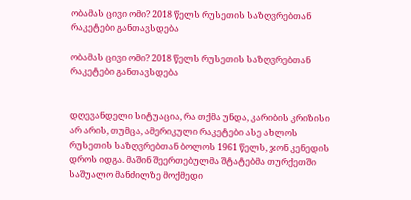ობამას ცივი ომი? 2018 წელს რუსეთის საზღვრებთან რაკეტები განთავსდება

ობამას ცივი ომი? 2018 წელს რუსეთის საზღვრებთან რაკეტები განთავსდება


დღევანდელი სიტუაცია, რა თქმა უნდა, კარიბის კრიზისი არ არის, თუმცა, ამერიკული რაკეტები ასე ახლოს რუსეთის საზღვრებთან ბოლოს 1961 წელს, ჯონ კენედის დროს იდგა. მაშინ შეერთებულმა შტატებმა თურქეთში საშუალო მანძილზე მოქმედი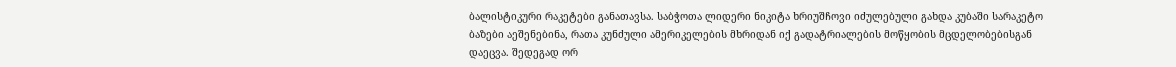ბალისტიკური რაკეტები განათავსა. საბჭოთა ლიდერი ნიკიტა ხრიუშჩოვი იძულებული გახდა კუბაში სარაკეტო ბაზები აეშენებინა, რათა კუნძული ამერიკელების მხრიდან იქ გადატრიალების მოწყობის მცდელობებისგან დაეცვა. შედეგად ორ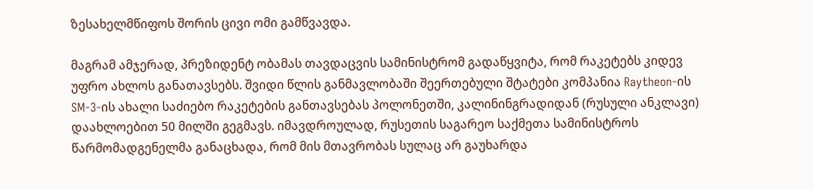ზესახელმწიფოს შორის ცივი ომი გამწვავდა.

მაგრამ ამჯერად, პრეზიდენტ ობამას თავდაცვის სამინისტრომ გადაწყვიტა, რომ რაკეტებს კიდევ უფრო ახლოს განათავსებს. შვიდი წლის განმავლობაში შეერთებული შტატები კომპანია Raytheon-ის SM-3-ის ახალი საძიებო რაკეტების განთავსებას პოლონეთში, კალინინგრადიდან (რუსული ანკლავი) დაახლოებით 50 მილში გეგმავს. იმავდროულად, რუსეთის საგარეო საქმეთა სამინისტროს წარმომადგენელმა განაცხადა, რომ მის მთავრობას სულაც არ გაუხარდა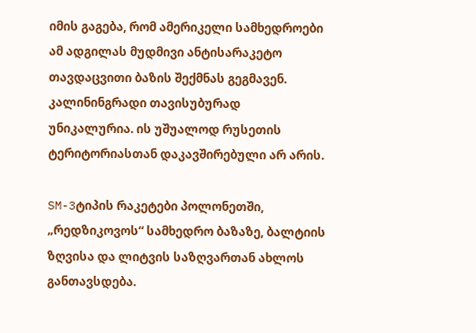იმის გაგება, რომ ამერიკელი სამხედროები ამ ადგილას მუდმივი ანტისარაკეტო თავდაცვითი ბაზის შექმნას გეგმავენ. კალინინგრადი თავისუბურად უნიკალურია. ის უშუალოდ რუსეთის ტერიტორიასთან დაკავშირებული არ არის.

SM-3ტიპის რაკეტები პოლონეთში, „რედზიკოვოს“ სამხედრო ბაზაზე, ბალტიის ზღვისა და ლიტვის საზღვართან ახლოს განთავსდება.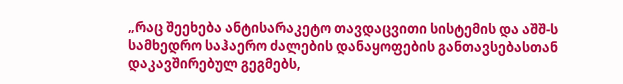„რაც შეეხება ანტისარაკეტო თავდაცვითი სისტემის და აშშ-ს სამხედრო საჰაერო ძალების დანაყოფების განთავსებასთან დაკავშირებულ გეგმებს,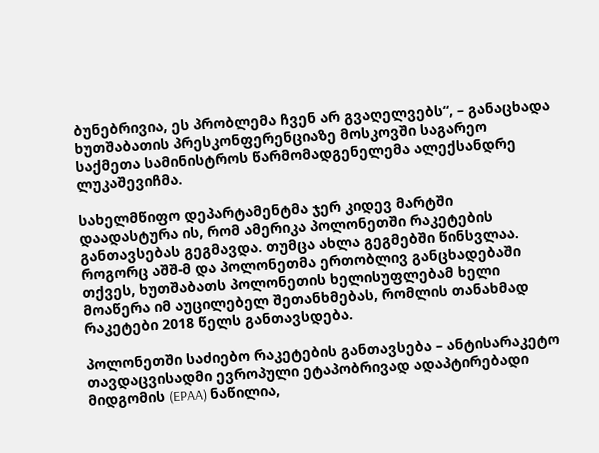ბუნებრივია, ეს პრობლემა ჩვენ არ გვაღელვებს“, – განაცხადა ხუთშაბათის პრესკონფერენციაზე მოსკოვში საგარეო საქმეთა სამინისტროს წარმომადგენელემა ალექსანდრე ლუკაშევიჩმა.

სახელმწიფო დეპარტამენტმა ჯერ კიდევ მარტში დაადასტურა ის, რომ ამერიკა პოლონეთში რაკეტების განთავსებას გეგმავდა. თუმცა ახლა გეგმებში წინსვლაა. როგორც აშშ-მ და პოლონეთმა ერთობლივ განცხადებაში თქვეს, ხუთშაბათს პოლონეთის ხელისუფლებამ ხელი მოაწერა იმ აუცილებელ შეთანხმებას, რომლის თანახმად რაკეტები 2018 წელს განთავსდება.

პოლონეთში საძიებო რაკეტების განთავსება – ანტისარაკეტო თავდაცვისადმი ევროპული ეტაპობრივად ადაპტირებადი მიდგომის (EPAA) ნაწილია,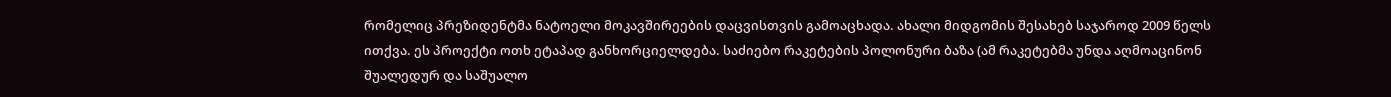რომელიც პრეზიდენტმა ნატოელი მოკავშირეების დაცვისთვის გამოაცხადა. ახალი მიდგომის შესახებ საჯაროდ 2009 წელს ითქვა. ეს პროექტი ოთხ ეტაპად განხორციელდება. საძიებო რაკეტების პოლონური ბაზა (ამ რაკეტებმა უნდა აღმოაცინონ შუალედურ და საშუალო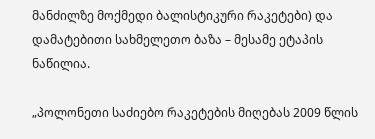მანძილზე მოქმედი ბალისტიკური რაკეტები) და დამატებითი სახმელეთო ბაზა – მესამე ეტაპის ნაწილია.

„პოლონეთი საძიებო რაკეტების მიღებას 2009 წლის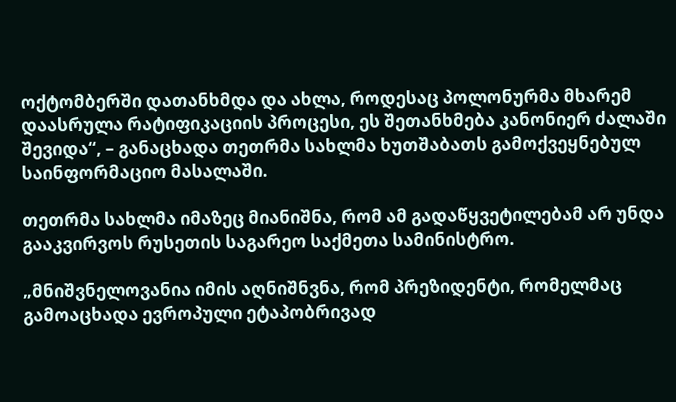ოქტომბერში დათანხმდა და ახლა, როდესაც პოლონურმა მხარემ დაასრულა რატიფიკაციის პროცესი, ეს შეთანხმება კანონიერ ძალაში შევიდა“, – განაცხადა თეთრმა სახლმა ხუთშაბათს გამოქვეყნებულ საინფორმაციო მასალაში.

თეთრმა სახლმა იმაზეც მიანიშნა, რომ ამ გადაწყვეტილებამ არ უნდა გააკვირვოს რუსეთის საგარეო საქმეთა სამინისტრო.

„მნიშვნელოვანია იმის აღნიშნვნა, რომ პრეზიდენტი, რომელმაც გამოაცხადა ევროპული ეტაპობრივად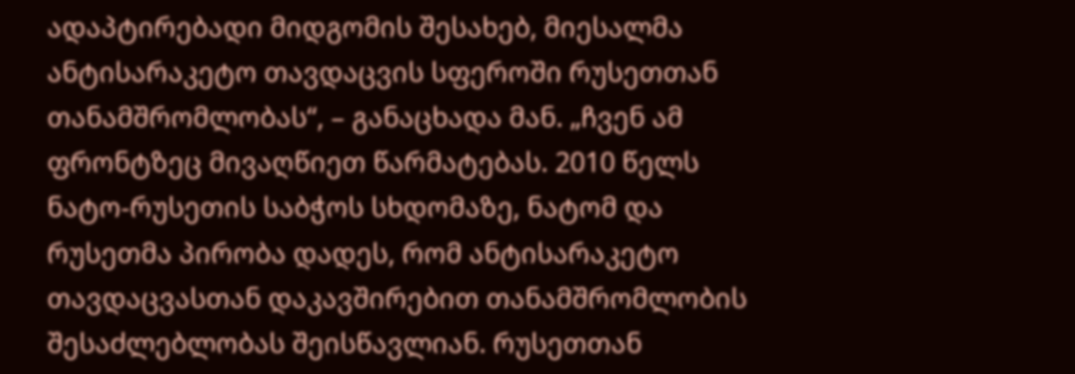ადაპტირებადი მიდგომის შესახებ, მიესალმა ანტისარაკეტო თავდაცვის სფეროში რუსეთთან თანამშრომლობას“, – განაცხადა მან. „ჩვენ ამ ფრონტზეც მივაღწიეთ წარმატებას. 2010 წელს ნატო-რუსეთის საბჭოს სხდომაზე, ნატომ და რუსეთმა პირობა დადეს, რომ ანტისარაკეტო თავდაცვასთან დაკავშირებით თანამშრომლობის შესაძლებლობას შეისწავლიან. რუსეთთან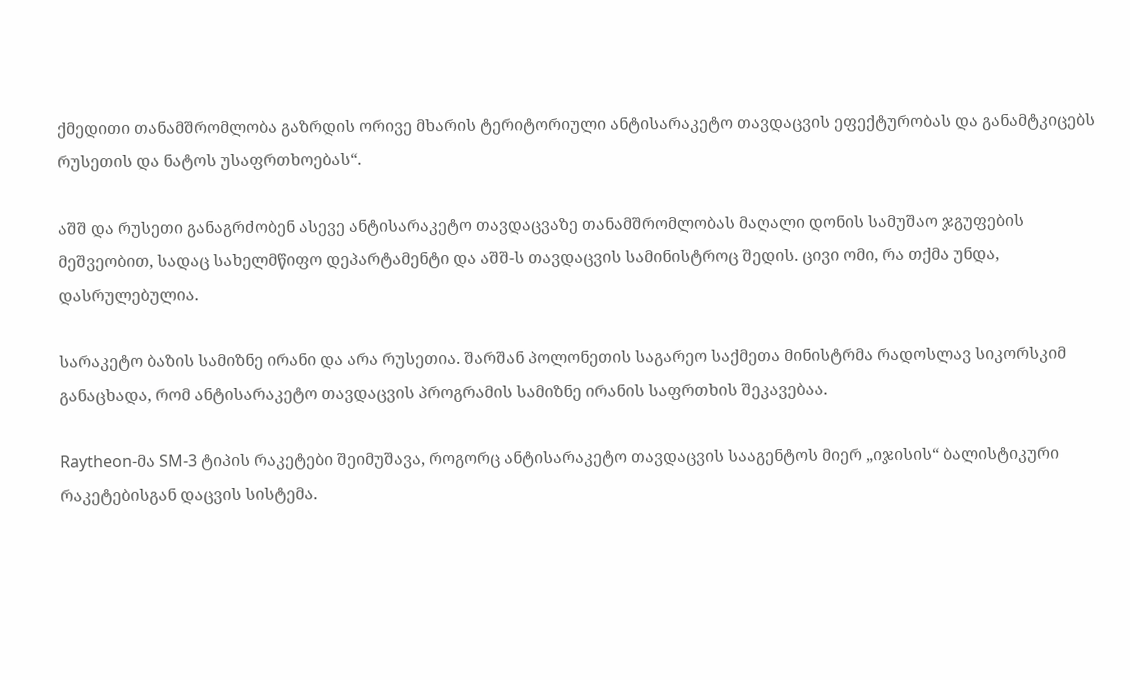ქმედითი თანამშრომლობა გაზრდის ორივე მხარის ტერიტორიული ანტისარაკეტო თავდაცვის ეფექტურობას და განამტკიცებს რუსეთის და ნატოს უსაფრთხოებას“.

აშშ და რუსეთი განაგრძობენ ასევე ანტისარაკეტო თავდაცვაზე თანამშრომლობას მაღალი დონის სამუშაო ჯგუფების მეშვეობით, სადაც სახელმწიფო დეპარტამენტი და აშშ-ს თავდაცვის სამინისტროც შედის. ცივი ომი, რა თქმა უნდა, დასრულებულია.

სარაკეტო ბაზის სამიზნე ირანი და არა რუსეთია. შარშან პოლონეთის საგარეო საქმეთა მინისტრმა რადოსლავ სიკორსკიმ განაცხადა, რომ ანტისარაკეტო თავდაცვის პროგრამის სამიზნე ირანის საფრთხის შეკავებაა.

Raytheon-მა SM-3 ტიპის რაკეტები შეიმუშავა, როგორც ანტისარაკეტო თავდაცვის სააგენტოს მიერ „იჯისის“ ბალისტიკური რაკეტებისგან დაცვის სისტემა.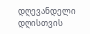დღევანდელი დღისთვის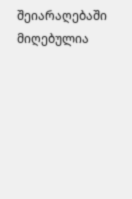შეიარაღებაში მიღებულია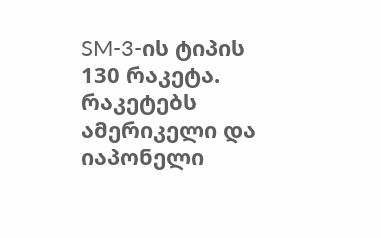SM-3-ის ტიპის 130 რაკეტა. რაკეტებს ამერიკელი და იაპონელი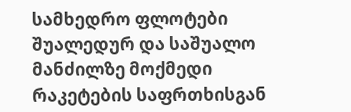სამხედრო ფლოტები შუალედურ და საშუალო მანძილზე მოქმედი რაკეტების საფრთხისგან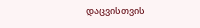დაცვისთვის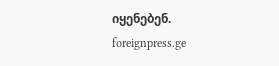იყენებენ.
foreignpress.ge